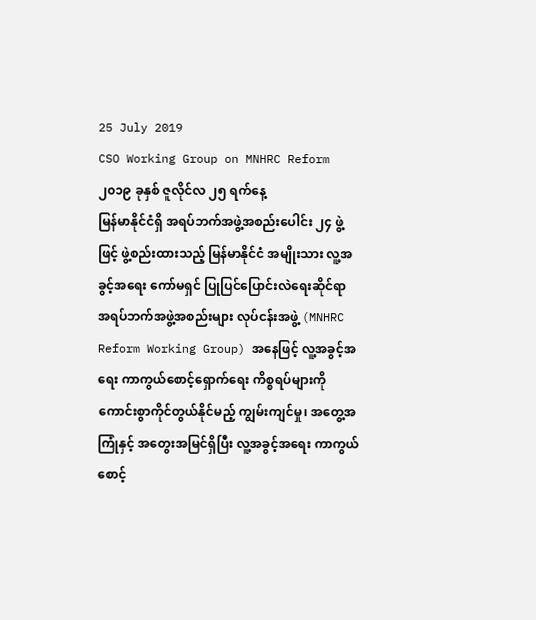25 July 2019
CSO Working Group on MNHRC Reform
၂၀၁၉ ခုနှစ် ဇူလိုင်လ ၂၅ ရက်နေ့
မြန်မာနိုင်ငံရှိ အရပ်ဘက်အဖွဲ့အစည်းပေါင်း ၂၄ ဖွဲ့ဖြင့် ဖွဲ့စည်းထားသည့် မြန်မာနိုင်ငံ အမျိုးသား လူ့အခွင့်အရေး ကော်မရှင် ပြုပြင်ပြောင်းလဲရေးဆိုင်ရာ အရပ်ဘက်အဖွဲ့အစည်းများ လုပ်ငန်းအဖွဲ့ (MNHRC Reform Working Group) အနေဖြင့် လူ့အခွင့်အရေး ကာကွယ်စောင့်ရှောက်ရေး ကိစ္စရပ်များကို ကောင်းစွာကိုင်တွယ်နိုင်မည့် ကျွမ်းကျင်မှု၊ အတွေ့အကြုံနှင့် အတွေးအမြင်ရှိပြီး လူ့အခွင့်အရေး ကာကွယ်စောင့်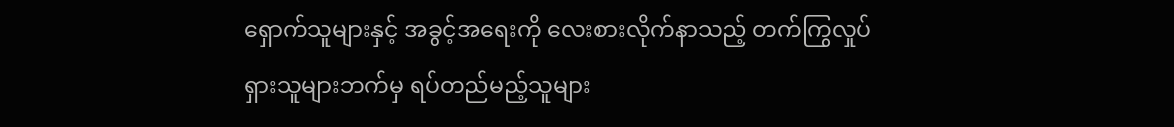ရှောက်သူများနှင့် အခွင့်အရေးကို လေးစားလိုက်နာသည့် တက်ကြွလှုပ်ရှားသူများဘက်မှ ရပ်တည်မည့်သူများ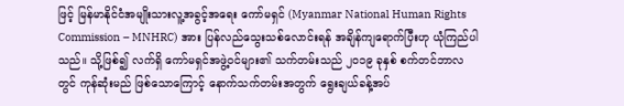ဖြင့် မြန်မာနိုင်ငံအမျိုးသားလူ့အခွင့်အရေး ကော်မရှင် (Myanmar National Human Rights Commission – MNHRC) အား ပြန်လည်သွေးသစ်လောင်းရန် အချိန်ကျရောက်ပြီးဟု ယုံကြည်ပါသည်။ သို့ဖြစ်၍ လက်ရှိ ကော်မရှင်အဖွဲ့ဝင်များ၏ သက်တမ်းသည် ၂၀၁၉ ခုနှစ် စက်တင်ဘာလတွင် ကုန်ဆုံးမည် ဖြစ်သောကြောင့် နောက်သက်တမ်းအတွက် ရွေးချယ်ခန့်အပ်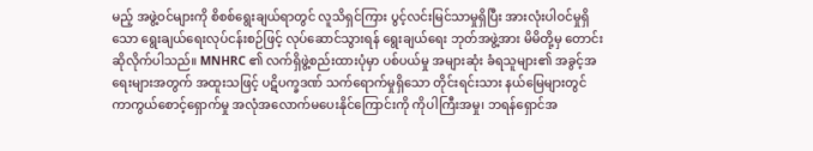မည့် အဖွဲ့ဝင်များကို စိစစ်ရွေးချယ်ရာတွင် လူသိရှင်ကြား ပွင့်လင်းမြင်သာမှုရှိပြီး အားလုံးပါဝင်မှုရှိသော ရွေးချယ်ရေးလုပ်ငန်းစဉ်ဖြင့် လုပ်ဆောင်သွားရန် ရွေးချယ်ရေး ဘုတ်အဖွဲ့အား မိမိတို့မှ တောင်းဆိုလိုက်ပါသည်။ MNHRC ၏ လက်ရှိဖွဲ့စည်းထားပုံမှာ ပစ်ပယ်မှု အများဆုံး ခံရသူများ၏ အခွင့်အရေးများအတွက် အထူးသဖြင့် ပဋိပက္ခဒဏ် သက်ရောက်မှုရှိသော တိုင်းရင်းသား နယ်မြေများတွင် ကာကွယ်စောင့်ရှောက်မှု အလုံအလောက်မပေးနိုင်ကြောင်းကို ကိုပါကြီးအမှု၊ ဘရန်ရှောင်အ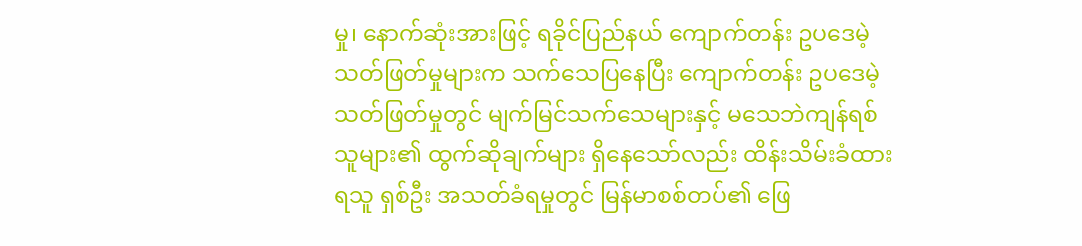မှု၊ နောက်ဆုံးအားဖြင့် ရခိုင်ပြည်နယ် ကျောက်တန်း ဥပဒေမဲ့သတ်ဖြတ်မှုများက သက်သေပြနေပြီး ကျောက်တန်း ဥပဒေမဲ့သတ်ဖြတ်မှုတွင် မျက်မြင်သက်သေများနှင့် မသေဘဲကျန်ရစ်သူများ၏ ထွက်ဆိုချက်များ ရှိနေသော်လည်း ထိန်းသိမ်းခံထားရသူ ရှစ်ဦး အသတ်ခံရမှုတွင် မြန်မာစစ်တပ်၏ ဖြေ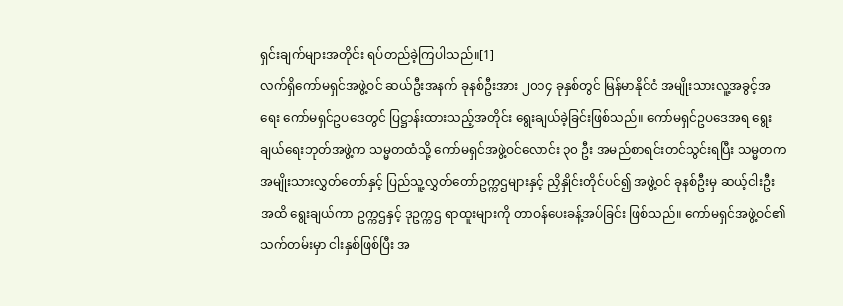ရှင်းချက်များအတိုင်း ရပ်တည်ခဲ့ကြပါသည်။[1]
လက်ရှိကော်မရှင်အဖွဲ့ဝင် ဆယ်ဦးအနက် ခုနစ်ဦးအား ၂၀၁၄ ခုနှစ်တွင် မြန်မာနိုင်ငံ အမျိုးသားလူ့အခွင့်အရေး ကော်မရှင်ဥပဒေတွင် ပြဋ္ဌာန်းထားသည့်အတိုင်း ရွေးချယ်ခဲ့ခြင်းဖြစ်သည်။ ကော်မရှင်ဥပဒေအရ ရွေးချယ်ရေးဘုတ်အဖွဲ့က သမ္မတထံသို့ ကော်မရှင်အဖွဲ့ဝင်လောင်း ၃၀ ဦး အမည်စာရင်းတင်သွင်းရပြီး သမ္မတက အမျိုးသားလွှတ်တော်နှင့် ပြည်သူ့လွှတ်တော်ဥက္ကဌများနှင့် ညှိနှိုင်းတိုင်ပင်၍ အဖွဲ့ဝင် ခုနစ်ဦးမှ ဆယ့်ငါးဦးအထိ ရွေးချယ်ကာ ဥက္ကဌနှင့် ဒုဥက္ကဌ ရာထူးများကို တာဝန်ပေးခန့်အပ်ခြင်း ဖြစ်သည်။ ကော်မရှင်အဖွဲ့ဝင်၏ သက်တမ်းမှာ ငါးနှစ်ဖြစ်ပြီး အ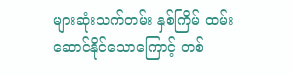များဆုံးသက်တမ်း နှစ်ကြိမ် ထမ်းဆောင်နိုင်သောကြောင့် တစ်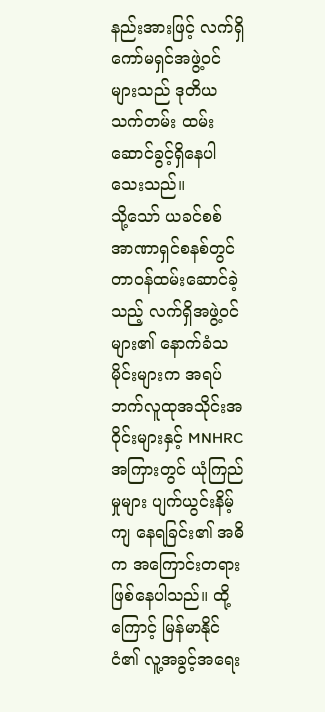နည်းအားဖြင့် လက်ရှိကော်မရှင်အဖွဲ့ဝင်များသည် ဒုတိယသက်တမ်း ထမ်းဆောင်ခွင့်ရှိနေပါသေးသည်။
သို့သော် ယခင်စစ်အာဏာရှင်စနစ်တွင် တာဝန်ထမ်းဆောင်ခဲ့သည့် လက်ရှိအဖွဲ့ဝင်များ၏ နောက်ခံသမိုင်းများက အရပ်ဘက်လူထုအသိုင်းအဝိုင်းများနှင့် MNHRC အကြားတွင် ယုံကြည်မှုများ ပျက်ယွင်းနိမ့်ကျ နေရခြင်း၏ အဓိက အကြောင်းတရား ဖြစ်နေပါသည်။ ထို့ကြောင့် မြန်မာနိုင်ငံ၏ လူ့အခွင့်အရေး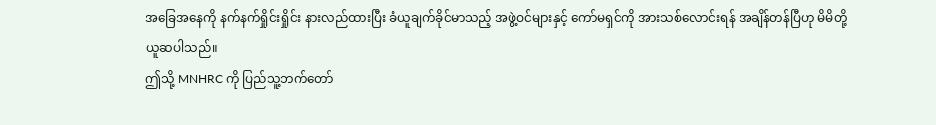အခြေအနေကို နက်နက်ရှိုင်းရှိုင်း နားလည်ထားပြီး ခံယူချက်ခိုင်မာသည့် အဖွဲ့ဝင်များနှင့် ကော်မရှင်ကို အားသစ်လောင်းရန် အချိန်တန်ပြီဟု မိမိတို့ ယူဆပါသည်။
ဤသို့ MNHRC ကို ပြည်သူ့ဘက်တော်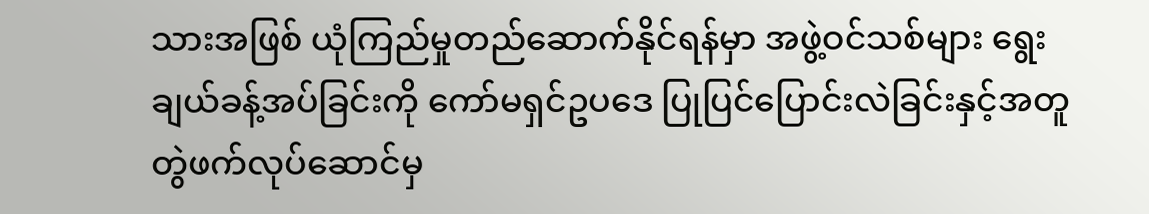သားအဖြစ် ယုံကြည်မှုတည်ဆောက်နိုင်ရန်မှာ အဖွဲ့ဝင်သစ်များ ရွေးချယ်ခန့်အပ်ခြင်းကို ကော်မရှင်ဥပဒေ ပြုပြင်ပြောင်းလဲခြင်းနှင့်အတူ တွဲဖက်လုပ်ဆောင်မှ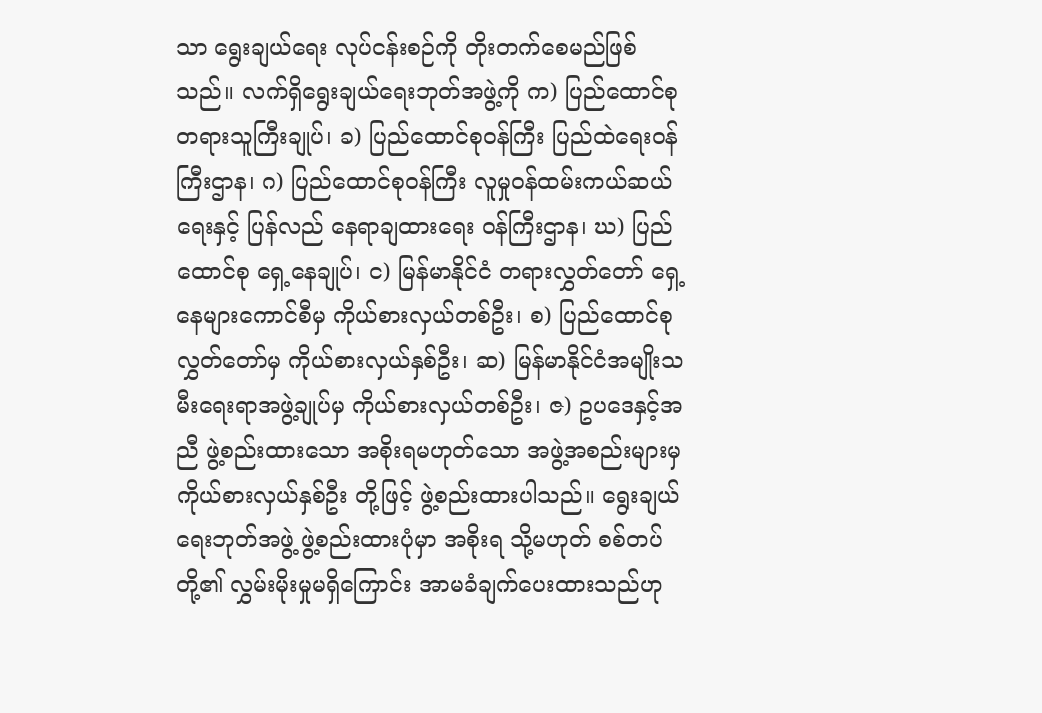သာ ရွေးချယ်ရေး လုပ်ငန်းစဉ်ကို တိုးတက်စေမည်ဖြစ်သည်။ လက်ရှိရွေးချယ်ရေးဘုတ်အဖွဲ့ကို က) ပြည်ထောင်စု တရားသူကြီးချုပ်၊ ခ) ပြည်ထောင်စုဝန်ကြီး ပြည်ထဲရေးဝန်ကြီးဌာန၊ ဂ) ပြည်ထောင်စုဝန်ကြီး လူမှုဝန်ထမ်းကယ်ဆယ်ရေးနှင့် ပြန်လည် နေရာချထားရေး ဝန်ကြီးဌာန၊ ဃ) ပြည်ထောင်စု ရှေ့နေချုပ်၊ င) မြန်မာနိုင်ငံ တရားလွှတ်တော် ရှေ့နေများကောင်စီမှ ကိုယ်စားလှယ်တစ်ဦး၊ စ) ပြည်ထောင်စုလွှတ်တော်မှ ကိုယ်စားလှယ်နှစ်ဦး၊ ဆ) မြန်မာနိုင်ငံအမျိုးသမီးရေးရာအဖွဲ့ချုပ်မှ ကိုယ်စားလှယ်တစ်ဦး၊ ဇ) ဥပဒေနှင့်အညီ ဖွဲ့စည်းထားသော အစိုးရမဟုတ်သော အဖွဲ့အစည်းများမှ ကိုယ်စားလှယ်နှစ်ဦး တို့ဖြင့် ဖွဲ့စည်းထားပါသည်။ ရွေးချယ်ရေးဘုတ်အဖွဲ့ ဖွဲ့စည်းထားပုံမှာ အစိုးရ သို့မဟုတ် စစ်တပ်တို့၏ လွှမ်းမိုးမှုမရှိကြောင်း အာမခံချက်ပေးထားသည်ဟု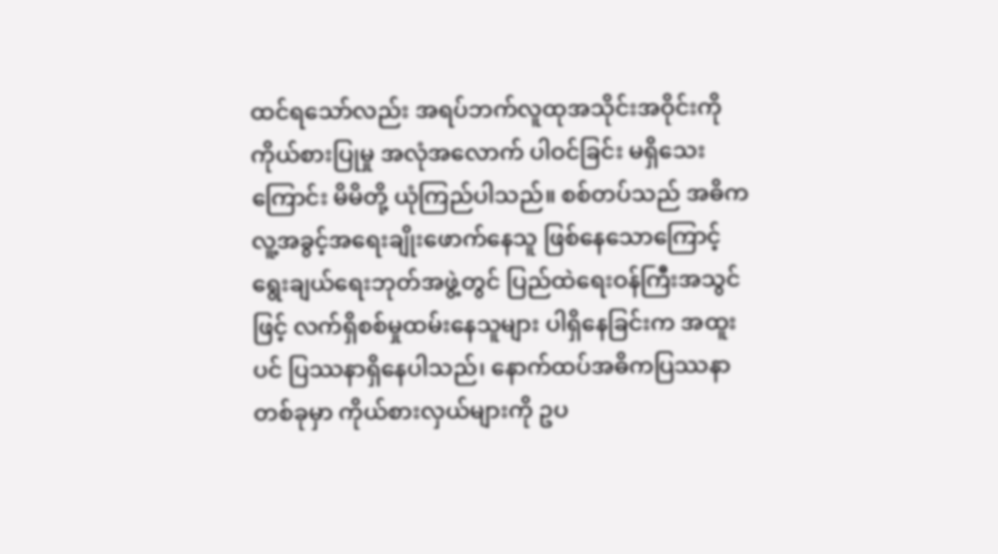ထင်ရသော်လည်း အရပ်ဘက်လူထုအသိုင်းအဝိုင်းကို ကိုယ်စားပြုမှု အလုံအလောက် ပါဝင်ခြင်း မရှိသေးကြောင်း မိမိတို့ ယုံကြည်ပါသည်။ စစ်တပ်သည် အဓိက လူ့အခွင့်အရေးချိုးဖောက်နေသူ ဖြစ်နေသောကြောင့် ရွေးချယ်ရေးဘုတ်အဖွဲ့တွင် ပြည်ထဲရေးဝန်ကြီးအသွင်ဖြင့် လက်ရှိစစ်မှုထမ်းနေသူများ ပါရှိနေခြင်းက အထူးပင် ပြဿနာရှိနေပါသည်၊ နောက်ထပ်အဓိကပြဿနာတစ်ခုမှာ ကိုယ်စားလှယ်များကို ဥပ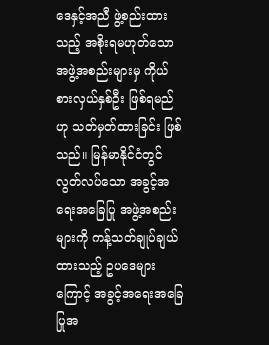ဒေနှင့်အညီ ဖွဲ့စည်းထားသည့် အစိုးရမဟုတ်သော အဖွဲ့အစည်းများမှ ကိုယ်စားလှယ်နှစ်ဦး ဖြစ်ရမည်ဟု သတ်မှတ်ထားခြင်း ဖြစ်သည်။ မြန်မာနိုင်ငံတွင် လွတ်လပ်သော အခွင့်အရေးအခြေပြု အဖွဲ့အစည်းများကို ကန့်သတ်ချုပ်ချယ် ထားသည့် ဥပဒေများကြောင့် အခွင့်အရေးအခြေပြုအ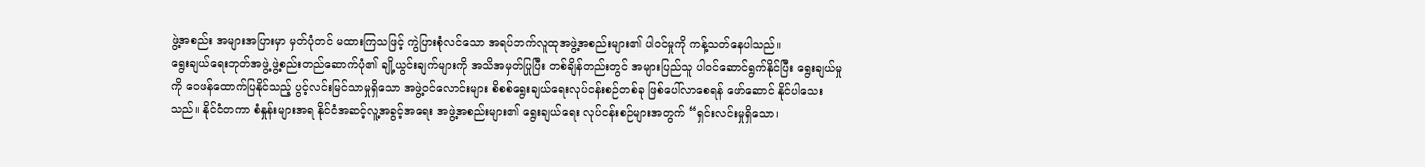ဖွဲ့အစည်း အများအပြားမှာ မှတ်ပုံတင် မထားကြသဖြင့် ကွဲပြားစုံလင်သော အရပ်ဘက်လူထုအဖွဲ့အစည်းများ၏ ပါဝင်မှုကို ကန့်သတ်နေပါသည်။
ရွေးချယ်ရေးဘုတ်အဖွဲ့ ဖွဲ့စည်းတည်ဆောက်ပုံ၏ ချို့ယွင်းချက်များကို အသိအမှတ်ပြုပြီး တစ်ချိန်တည်းတွင် အများပြည်သူ ပါဝင်ဆောင်ရွက်နိုင်ပြီး ရွေးချယ်မှုကို ဝေဖန်ထောက်ပြနိုင်သည့် ပွင့်လင်းမြင်သာမှုရှိသော အဖွဲ့ဝင်လောင်းများ စိစစ်ရွေးချယ်ရေးလုပ်ငန်းစဉ်တစ်ခု ဖြစ်ပေါ်လာစေရန် ဖော်ဆောင် နိုင်ပါသေးသည်။ နိုင်ငံတကာ စံနှုန်းများအရ နိုင်ငံအဆင့်လူ့အခွင့်အရေး အဖွဲ့အစည်းများ၏ ရွေးချယ်ရေး လုပ်ငန်းစဉ်များအတွက် “ရှင်းလင်းမှုရှိသော၊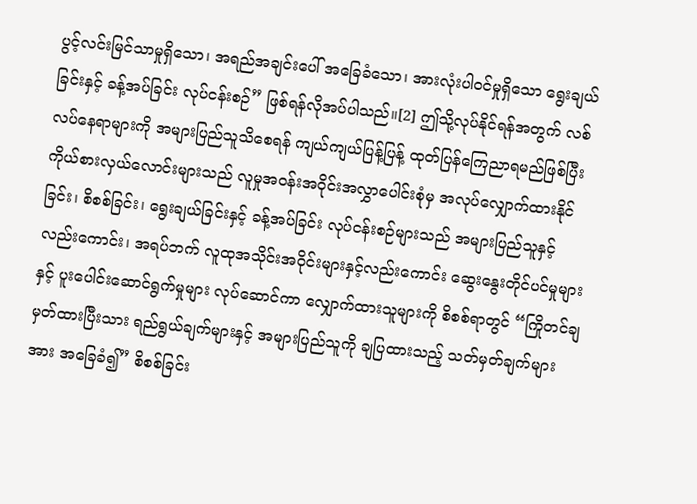ပွင့်လင်းမြင်သာမှုရှိသော၊ အရည်အချင်းပေါ် အခြေခံသော၊ အားလုံးပါဝင်မှုရှိသော ရွေးချယ်ခြင်းနှင့် ခန့်အပ်ခြင်း လုပ်ငန်းစဉ်” ဖြစ်ရန်လိုအပ်ပါသည်။[2] ဤသို့လုပ်နိုင်ရန်အတွက် လစ်လပ်နေရာများကို အများပြည်သူသိစေရန် ကျယ်ကျယ်ပြန့်ပြန့် ထုတ်ပြန်ကြေညာရမည်ဖြစ်ပြီး ကိုယ်စားလှယ်လောင်းများသည် လူမှုအဝန်းအဝိုင်းအလွှာပေါင်းစုံမှ အလုပ်လျှောက်ထားနိုင်ခြင်း၊ စိစစ်ခြင်း၊ ရွေးချယ်ခြင်းနှင့် ခန့်အပ်ခြင်း လုပ်ငန်းစဉ်များသည် အများပြည်သူနှင့် လည်းကောင်း၊ အရပ်ဘက် လူထုအသိုင်းအဝိုင်းများနှင့်လည်းကောင်း ဆွေးနွေးတိုင်ပင်မှုများနှင့် ပူးပေါင်းဆောင်ရွက်မှုများ လုပ်ဆောင်ကာ လျှောက်ထားသူများကို စိစစ်ရာတွင် “ကြိုတင်ချမှတ်ထားပြီးသား ရည်ရွယ်ချက်များနှင့် အများပြည်သူကို ချပြထားသည့် သတ်မှတ်ချက်များအား အခြေခံ၍” စိစစ်ခြင်း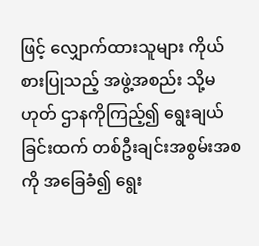ဖြင့် လျှောက်ထားသူများ ကိုယ်စားပြုသည့် အဖွဲ့အစည်း သို့မဟုတ် ဌာနကိုကြည့်၍ ရွေးချယ်ခြင်းထက် တစ်ဦးချင်းအစွမ်းအစကို အခြေခံ၍ ရွေး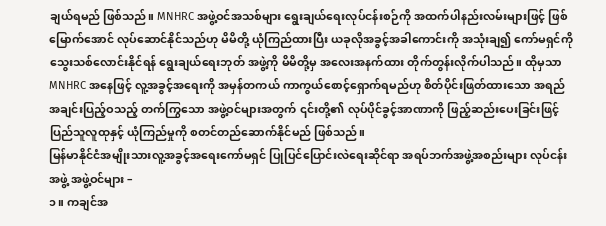ချယ်ရမည် ဖြစ်သည်။ MNHRC အဖွဲ့ဝင်အသစ်များ ရွေးချယ်ရေးလုပ်ငန်းစဉ်ကို အထက်ပါနည်းလမ်းများဖြင့် ဖြစ်မြောက်အောင် လုပ်ဆောင်နိုင်သည်ဟု မိမိတို့ ယုံကြည်ထားပြီး ယခုလိုအခွင့်အခါကောင်းကို အသုံးချ၍ ကော်မရှင်ကို သွေးသစ်လောင်းနိုင်ရန် ရွေးချယ်ရေးဘုတ် အဖွဲ့ကို မိမိတို့မှ အလေးအနက်ထား တိုက်တွန်းလိုက်ပါသည်။ ထိုမှသာ MNHRC အနေဖြင့် လူ့အခွင့်အရေးကို အမှန်တကယ် ကာကွယ်စောင့်ရှောက်ရမည်ဟု စိတ်ပိုင်းဖြတ်ထားသော အရည်အချင်းပြည့်ဝသည့် တက်ကြွသော အဖွဲ့ဝင်များအတွက် ၎င်းတို့၏ လုပ်ပိုင်ခွင့်အာဏာကို ဖြည့်ဆည်းပေးခြင်းဖြင့် ပြည်သူလူထုနှင့် ယုံကြည်မှုကို စတင်တည်ဆောက်နိုင်မည် ဖြစ်သည်။
မြန်မာနိုင်ငံအမျိုးသားလူ့အခွင့်အရေးကော်မရှင် ပြုပြင်ပြောင်းလဲရေးဆိုင်ရာ အရပ်ဘက်အဖွဲ့အစည်းများ လုပ်ငန်းအဖွဲ့ အဖွဲ့ဝင်များ –
၁။ ကချင်အ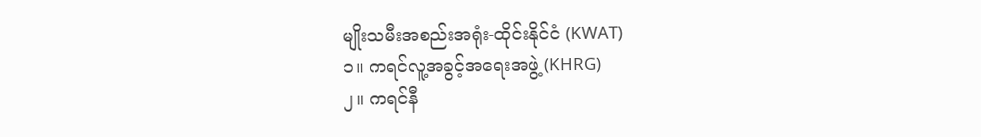မျိုးသမီးအစည်းအရုံး-ထိုင်းနိုင်ငံ (KWAT)
၁။ ကရင်လူ့အခွင့်အရေးအဖွဲ့ (KHRG)
၂။ ကရင်နီ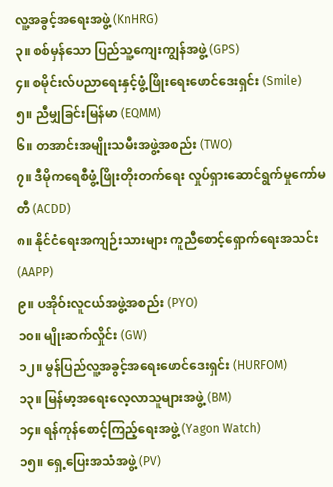လူ့အခွင့်အရေးအဖွဲ့ (KnHRG)
၃။ စစ်မှန်သော ပြည်သူ့ကျေးကျွန်အဖွဲ့ (GPS)
၄။ စမိုင်းလ်ပညာရေးနှင့်ဖွံ့ဖြိုးရေးဖောင်ဒေးရှင်း (Smile)
၅။ ညီမျှခြင်းမြန်မာ (EQMM)
၆။ တအာင်းအမျိုးသမီးအဖွဲ့အစည်း (TWO)
၇။ ဒီမိုကရေစီဖွံ့ဖြိုးတိုးတက်ရေး လှုပ်ရှားဆောင်ရွက်မှုကော်မတီ (ACDD)
၈။ နိုင်ငံရေးအကျဉ်းသားများ ကူညီစောင့်ရှောက်ရေးအသင်း (AAPP)
၉။ ပအိုဝ်းလူငယ်အဖွဲ့အစည်း (PYO)
၁၀။ မျိုးဆက်လှိုင်း (GW)
၁၂။ မွန်ပြည်လူ့အခွင့်အရေးဖောင်ဒေးရှင်း (HURFOM)
၁၃။ မြန်မာ့အရေးလေ့လာသူများအဖွဲ့ (BM)
၁၄။ ရန်ကုန်စောင့်ကြည့်ရေးအဖွဲ့ (Yagon Watch)
၁၅။ ရှေ့ပြေးအသံအဖွဲ့ (PV)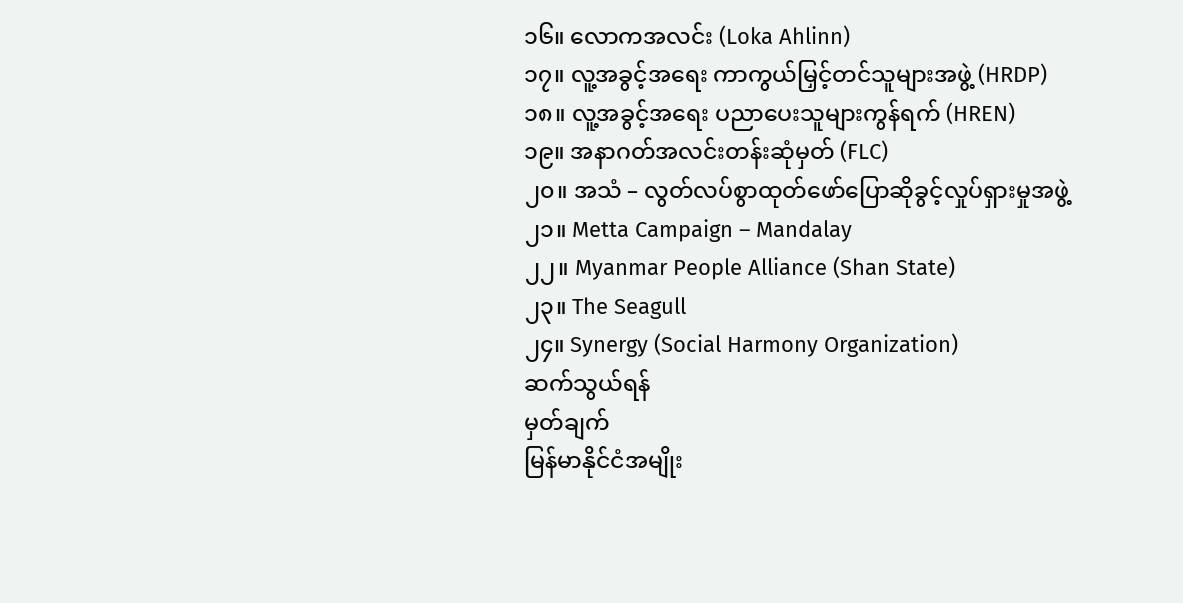၁၆။ လောကအလင်း (Loka Ahlinn)
၁၇။ လူ့အခွင့်အရေး ကာကွယ်မြှင့်တင်သူများအဖွဲ့ (HRDP)
၁၈။ လူ့အခွင့်အရေး ပညာပေးသူများကွန်ရက် (HREN)
၁၉။ အနာဂတ်အလင်းတန်းဆုံမှတ် (FLC)
၂၀။ အသံ – လွတ်လပ်စွာထုတ်ဖော်ပြောဆိုခွင့်လှုပ်ရှားမှုအဖွဲ့
၂၁။ Metta Campaign – Mandalay
၂၂။ Myanmar People Alliance (Shan State)
၂၃။ The Seagull
၂၄။ Synergy (Social Harmony Organization)
ဆက်သွယ်ရန်
မှတ်ချက်
မြန်မာနိုင်ငံအမျိုး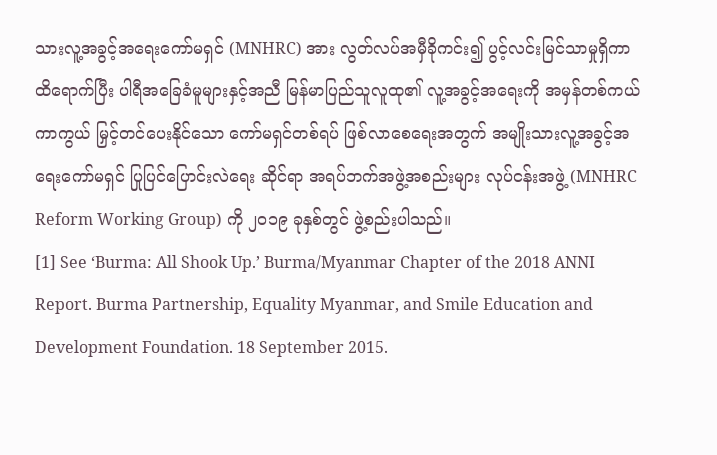သားလူ့အခွင့်အရေးကော်မရှင် (MNHRC) အား လွတ်လပ်အမှီခိုကင်း၍ ပွင့်လင်းမြင်သာမှုရှိကာ ထိရောက်ပြီး ပါရီအခြေခံမူများနှင့်အညီ မြန်မာပြည်သူလူထု၏ လူ့အခွင့်အရေးကို အမှန်တစ်ကယ် ကာကွယ် မြှင့်တင်ပေးနိုင်သော ကော်မရှင်တစ်ရပ် ဖြစ်လာစေရေးအတွက် အမျိုးသားလူ့အခွင့်အရေးကော်မရှင် ပြုပြင်ပြောင်းလဲရေး ဆိုင်ရာ အရပ်ဘက်အဖွဲ့အစည်းများ လုပ်ငန်းအဖွဲ့ (MNHRC Reform Working Group) ကို ၂၀၁၉ ခုနှစ်တွင် ဖွဲ့စည်းပါသည်။
[1] See ‘Burma: All Shook Up.’ Burma/Myanmar Chapter of the 2018 ANNI Report. Burma Partnership, Equality Myanmar, and Smile Education and Development Foundation. 18 September 2015.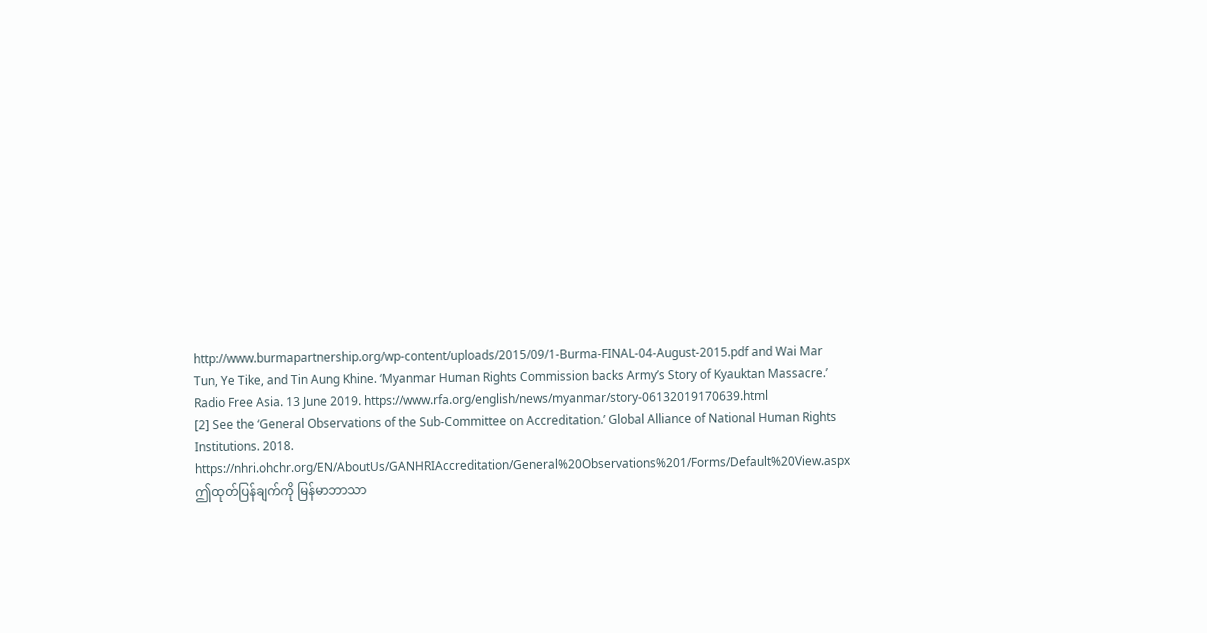http://www.burmapartnership.org/wp-content/uploads/2015/09/1-Burma-FINAL-04-August-2015.pdf and Wai Mar Tun, Ye Tike, and Tin Aung Khine. ‘Myanmar Human Rights Commission backs Army’s Story of Kyauktan Massacre.’ Radio Free Asia. 13 June 2019. https://www.rfa.org/english/news/myanmar/story-06132019170639.html
[2] See the ‘General Observations of the Sub-Committee on Accreditation.’ Global Alliance of National Human Rights Institutions. 2018. https://nhri.ohchr.org/EN/AboutUs/GANHRIAccreditation/General%20Observations%201/Forms/Default%20View.aspx
ဤထုတ်ပြန်ချက်ကို မြန်မာဘာသာ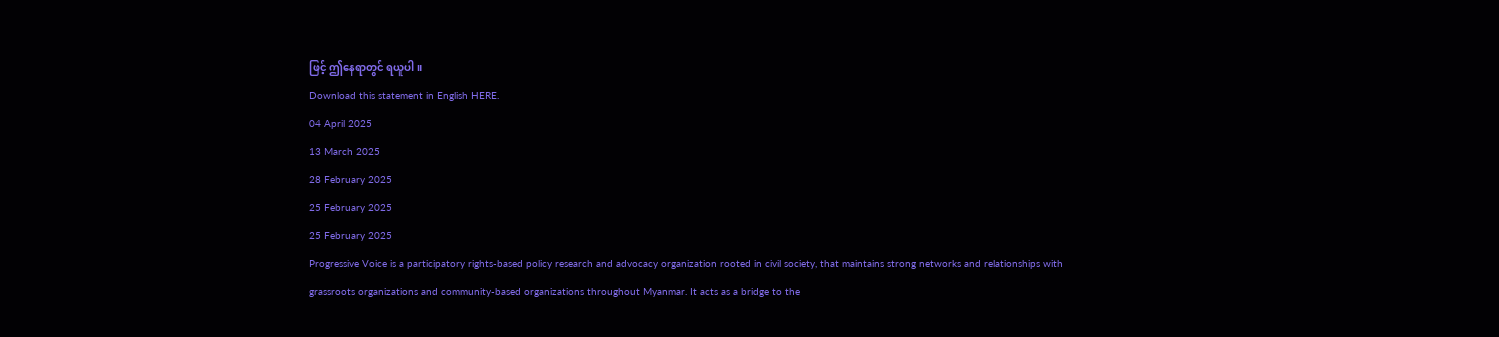ဖြင့် ဤနေရာတွင် ရယူပါ။
Download this statement in English HERE.
04 April 2025
13 March 2025
28 February 2025
25 February 2025
25 February 2025
Progressive Voice is a participatory rights-based policy research and advocacy organization rooted in civil society, that maintains strong networks and relationships with grassroots organizations and community-based organizations throughout Myanmar. It acts as a bridge to the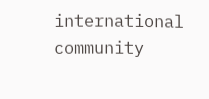international community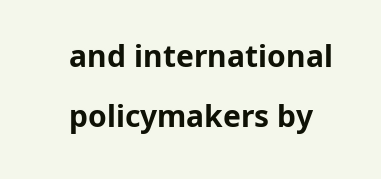and international policymakers by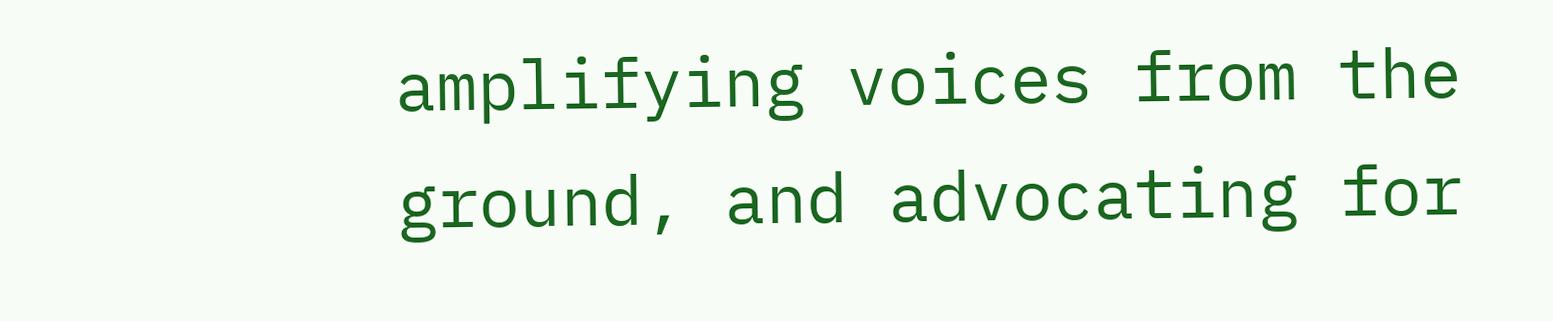amplifying voices from the ground, and advocating for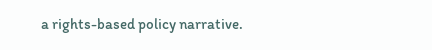a rights-based policy narrative.